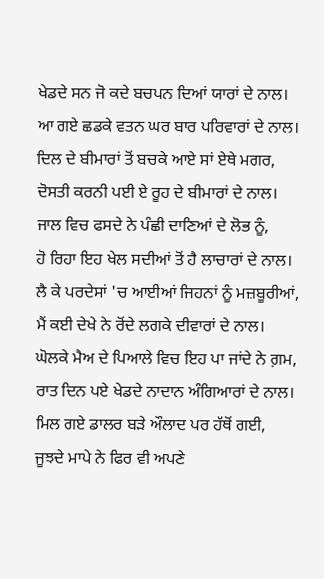ਖੇਡਦੇ ਸਨ ਜੋ ਕਦੇ ਬਚਪਨ ਦਿਆਂ ਯਾਰਾਂ ਦੇ ਨਾਲ।
ਆ ਗਏ ਛਡਕੇ ਵਤਨ ਘਰ ਬਾਰ ਪਰਿਵਾਰਾਂ ਦੇ ਨਾਲ।
ਦਿਲ ਦੇ ਬੀਮਾਰਾਂ ਤੋਂ ਬਚਕੇ ਆਏ ਸਾਂ ਏਥੇ ਮਗਰ,
ਦੋਸਤੀ ਕਰਨੀ ਪਈ ਏ ਰੂਹ ਦੇ ਬੀਮਾਰਾਂ ਦੇ ਨਾਲ।
ਜਾਲ ਵਿਚ ਫਸਦੇ ਨੇ ਪੰਛੀ ਦਾਣਿਆਂ ਦੇ ਲੋਭ ਨੂੰ,
ਹੋ ਰਿਹਾ ਇਹ ਖੇਲ ਸਦੀਆਂ ਤੋਂ ਹੈ ਲਾਚਾਰਾਂ ਦੇ ਨਾਲ।
ਲੈ ਕੇ ਪਰਦੇਸਾਂ 'ਚ ਆਈਆਂ ਜਿਹਨਾਂ ਨੂੰ ਮਜ਼ਬੂਰੀਆਂ,
ਮੈਂ ਕਈ ਦੇਖੇ ਨੇ ਰੋਂਦੇ ਲਗਕੇ ਦੀਵਾਰਾਂ ਦੇ ਨਾਲ।
ਘੋਲਕੇ ਮੈਅ ਦੇ ਪਿਆਲੇ ਵਿਚ ਇਹ ਪਾ ਜਾਂਦੇ ਨੇ ਗ਼ਮ,
ਰਾਤ ਦਿਨ ਪਏ ਖੇਡਦੇ ਨਾਦਾਨ ਅੰਗਿਆਰਾਂ ਦੇ ਨਾਲ।
ਮਿਲ ਗਏ ਡਾਲਰ ਬੜੇ ਔਲਾਦ ਪਰ ਹੱਥੋਂ ਗਈ,
ਜੂਝਦੇ ਮਾਪੇ ਨੇ ਫਿਰ ਵੀ ਅਪਣੇ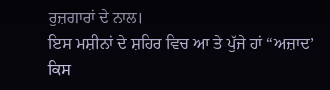ਰੁਜ਼ਗਾਰਾਂ ਦੇ ਨਾਲ।
ਇਸ ਮਸ਼ੀਨਾਂ ਦੇ ਸ਼ਹਿਰ ਵਿਚ ਆ ਤੇ ਪੁੱਜੇ ਹਾਂ “ਅਜ਼ਾਦ’
ਕਿਸ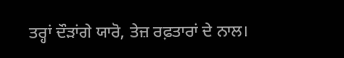ਤਰ੍ਹਾਂ ਦੌੜਾਂਗੇ ਯਾਰੋ, ਤੇਜ਼ ਰਫ਼ਤਾਰਾਂ ਦੇ ਨਾਲ।